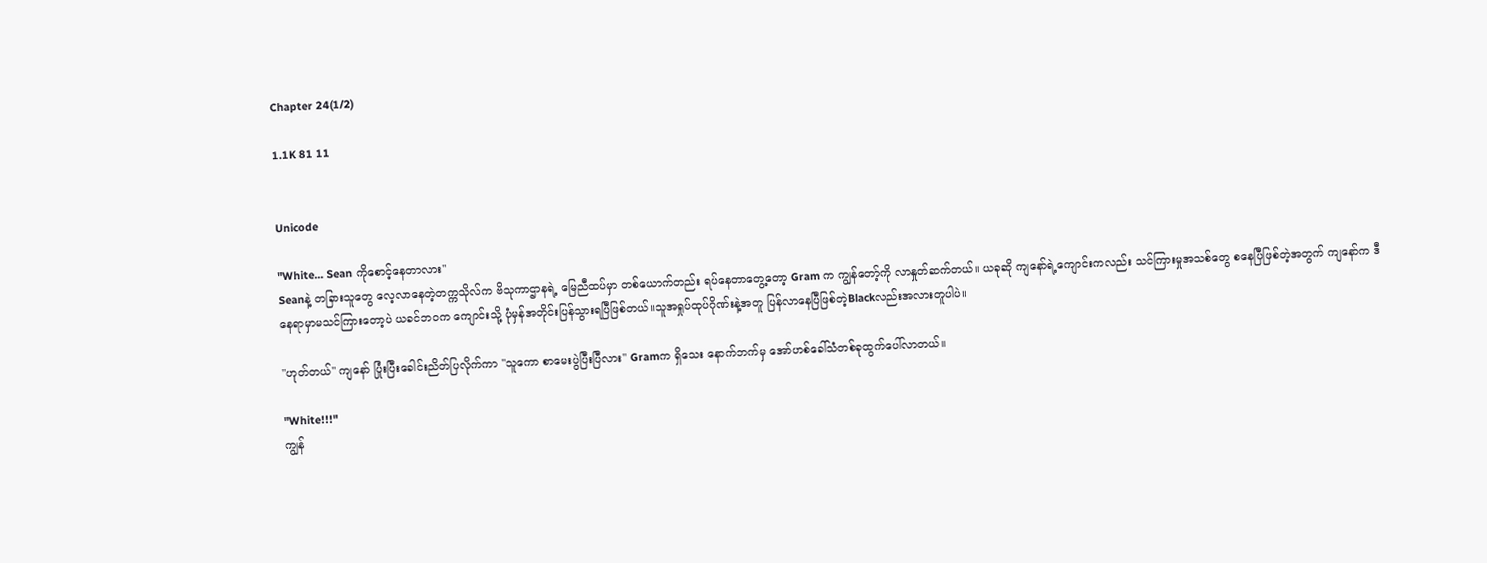Chapter 24(1/2)

1.1K 81 11


Unicode

"White... Sean ကိုစောင့်နေတာလား"
Seanနဲ့ တခြားသူတွေ လေ့လာနေတဲ့တက္ကသိုလ်က ဗိသုကာဌာနရဲ့ မြေညီထပ်မှာ တစ်ယောက်တည်း ရပ်နေတာတွေ့တော့ Gram က ကျွန်တော့်ကို လာနှုတ်ဆက်တယ်။ ယခုဆို ကျနော်ရဲ့ကျောင်းကလည်း သင်ကြားမှုအသစ်တွေ စနေပြီဖြစ်တဲ့အတွက် ကျနော်က ဒီနေရာမှာမသင်ကြားတော့ပဲ ယခင်ဘဝက ကျောင်းသို့ ပုံမှန်အတိုင်းပြန်သွားရပြီဖြစ်တယ်။သူအရှုပ်ထုပ်ဂိုဏ်းနဲ့အတူ ပြန်လာနေပြီဖြစ်တဲ့Blackလည်းအလားတူပါပဲ။

"ဟုတ်တယ်" ကျနော် ပြုံးပြီးခေါင်းညိတ်ပြလိုက်ကာ "သူကော စာမေးပွဲပြီးပြီလား" Gramက ရှိသေး နောက်ဘက်မှ အော်ဟစ်ခေါ်သံတစ်ခုထွက်ပေါ်လာတယ်။

"White!!!"
ကျွန်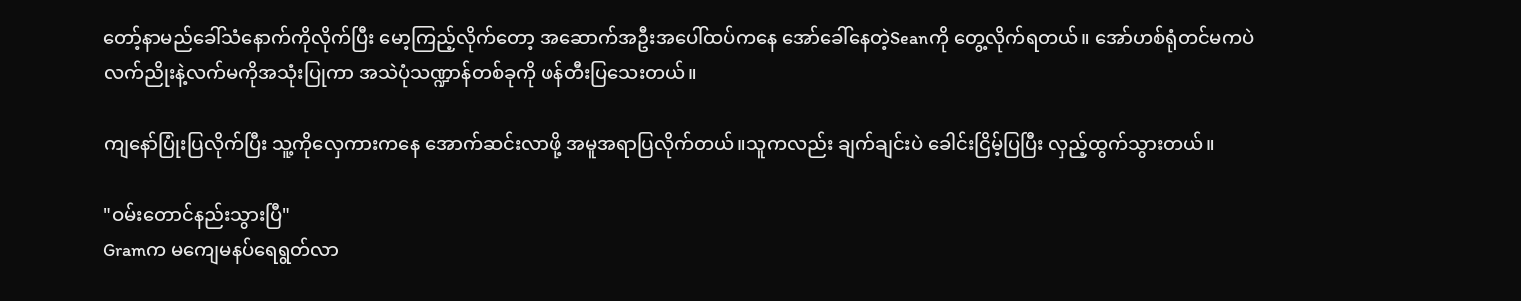တော့်နာမည်ခေါ်သံနောက်ကိုလိုက်ပြီး မော့ကြည့်လိုက်တော့ အဆောက်အဦးအပေါ်ထပ်ကနေ အော်ခေါ်နေတဲ့Seanကို တွေ့လိုက်ရတယ်။ အော်‌ဟစ်‌ရုံတင်မကပဲ လက်ညိုးနဲ့လက်မကိုအသုံးပြုကာ အသဲပုံသဏ္ဍာန်တစ်ခုကို‌ ဖန်တီးပြသေးတယ်။

ကျနော်ပြုံးပြလိုက်ပြီး သူ့ကိုလှေကားကနေ အောက်ဆင်းလာဖို့ အမူအရာပြလိုက်တယ်။သူကလည်း ချက်ချင်းပဲ ခေါင်းငြိမ့်ပြပြီး လှည့်ထွက်သွားတယ်။

"ဝမ်းတောင်နည်းသွားပြီ"
Gramက မကျေမနပ်ရေရွတ်လာ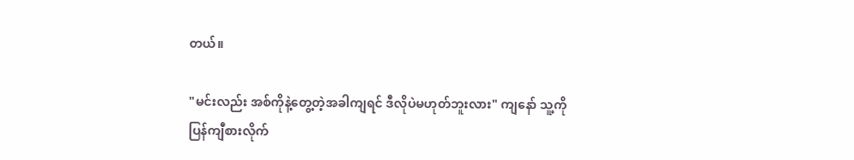တယ်။

"မင်းလည်း အစ်ကိုနဲ့တွေ့တဲ့အခါကျရင် ဒီလိုပဲမဟုတ်ဘူးလား" ကျနော် သူ့ကိုပြန်ကျီစားလိုက်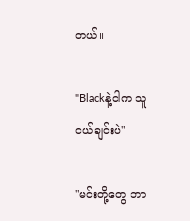တယ်။

"Blackနဲ့ငါက သူငယ်ချင်းပဲ"

"မင်းတို့တွေ ဘာ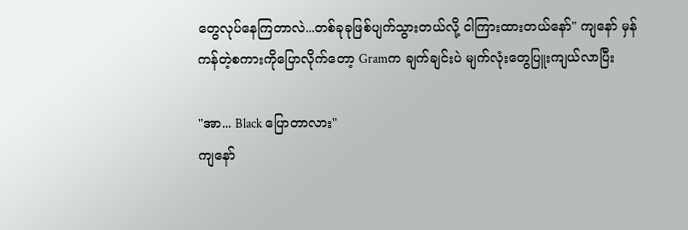တွေလုပ်နေကြတာလဲ...တစ်ခုခုဖြစ်ပျက်သွားတယ်လို့ ငါကြားထားတယ်နော်" ကျနော် မှန်ကန်တဲ့စကားကိုပြောလိုက်‌တော့ Gramက ချက်ချင်းပဲ မျက်လုံးတွေပြူးကျယ်လာပြီး

"အာ... Black ပြောတာလား"
ကျနော်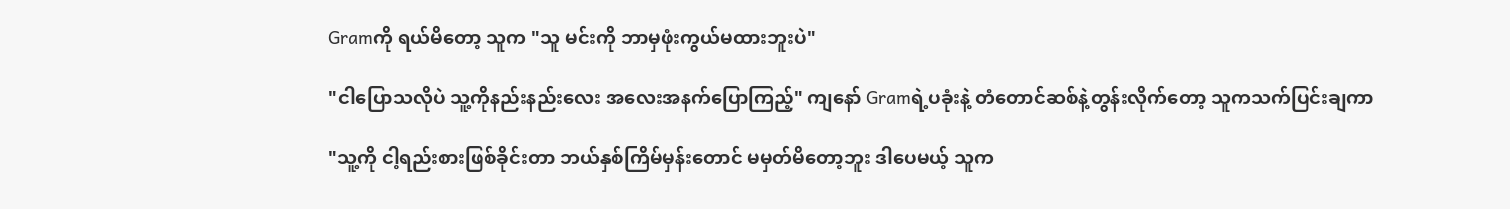Gramကို ရယ်မိတော့ သူက "သူ မင်းကို ဘာမှဖုံးကွယ်မထားဘူးပဲ"

"ငါပြောသလိုပဲ သူ့ကိုနည်းနည်းလေး အလေးအနက်ပြောကြည့်" ကျနော် Gramရဲ့ပခုံးနဲ့ တံတောင်ဆစ်နဲ့တွန်းလိုက်တော့ သူကသက်ပြင်းချကာ

"သူ့ကို ငါ့ရည်းစားဖြစ်ခိုင်းတာ ဘယ်နှစ်ကြိမ်မှန်းတောင် မမှတ်မိတော့ဘူး ဒါပေမယ့် သူက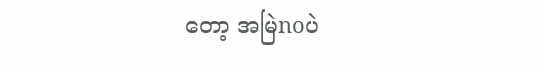တော့ အမြဲnoပဲ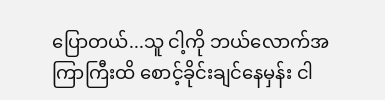ပြောတယ်...သူ ငါ့ကို ဘယ်လောက်အကြာကြီးထိ စောင့်ခိုင်းချင်နေမှန်း ငါ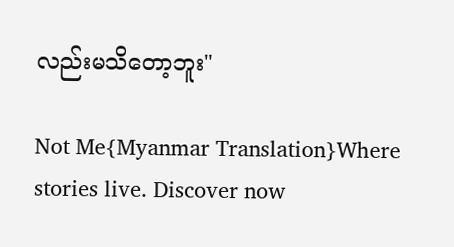လည်းမသိတော့ဘူး"

Not Me{Myanmar Translation}Where stories live. Discover now